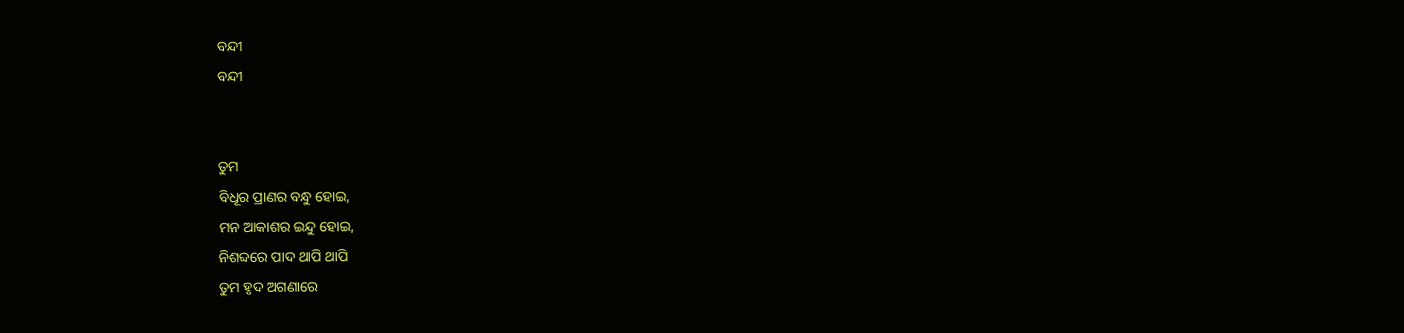ବନ୍ଦୀ
ବନ୍ଦୀ


ତୁମ
ବିଧୂର ପ୍ରାଣର ବନ୍ଧୁ ହୋଇ,
ମନ ଆକାଶର ଇନ୍ଦୁ ହୋଇ,
ନିଶବ୍ଦରେ ପାଦ ଥାପି ଥାପି
ତୁମ ହୃଦ ଅଗଣାରେ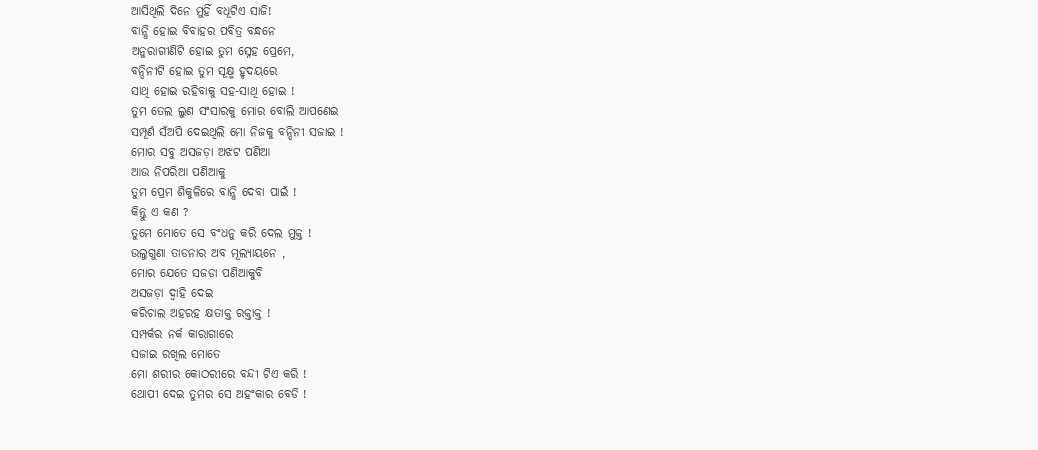ଆସିଥିଲି ଦିନେ ମୁହିଁ ବଧୂଟିଏ ସାଜି!
ବାନ୍ଧି ହୋଇ ବିବାହର ପବିତ୍ର ବନ୍ଧନେ
ଅନୁରାଗୀଣିଟି ହୋଇ ତୁମ ସ୍ନେହ ପ୍ରେମେ,
ବନ୍ଦିନୀଟି ହୋଇ ତୁମ ସୂକ୍ଷ୍ମ ହୃଦୟରେ
ସାଥି ହୋଇ ରହିବାକୁ ସହ-ସାଥି ହୋଇ !
ତୁମ ତେଲ ଲୁଣ ସଂସାରକୁ ମୋର ବୋଲି ଆପଣେଇ
ସମ୍ପୂର୍ଣ ସଁଅପି ଦେଇଥିଲି ମୋ ନିଜକୁ ବନ୍ଦିନୀ ସଜାଇ !
ମୋର ସବୁ ଅସଜଡ଼ା ଅଝଟ ପଣିଆ
ଆଉ ନିପରିଆ ପଣିଆକୁ
ତୁମ ପ୍ରେମ ଶିକୁଳିରେ ବାନ୍ଧି ଦେବା ପାଇଁ !
କିନ୍ତୁ ଏ କଣ ?
ତୁମେ ମୋତେ ସେ ବଂଧନୁ କରି ଦେଲ ମୁକ୍ତ !
ଉଲୁଗୁଣା ତାଡନାର ଅବ ମୂଲ୍ୟାୟନେ ,
ମୋର ଯେତେ ସଜଡା ପଣିଆକୁବି
ଅସଜଡ଼ା ଦ୍ୱାହି ଦେଇ
କରିଚାଲ ଅହରହ କ୍ଷତାକ୍ତ ରକ୍ତାକ୍ତ !
ସମ୍ପର୍କର ନର୍କ କାରାଗାରେ
ସଜାଇ ରଖିଲ ମୋତେ
ମୋ ଶରୀର କୋଠରୀରେ ବନ୍ଦୀ ଟିଏ କରି !
ଥୋପୀ ଦେଇ ତୁମର ସେ ଅହଂକାର ବେଡି !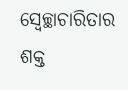ସ୍ୱେଚ୍ଛାଚାରିତାର ଶକ୍ତ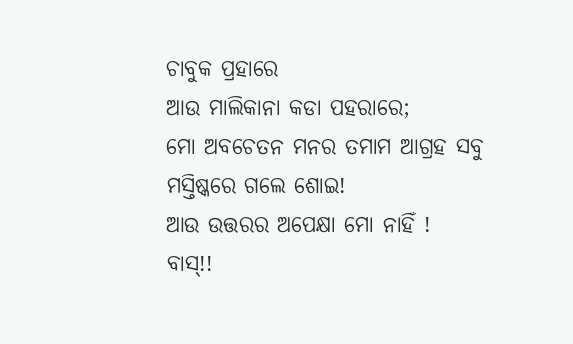ଚାବୁକ ପ୍ରହାରେ
ଆଉ ମାଲିକାନା କଡା ପହରାରେ;
ମୋ ଅବଚେତନ ମନର ତମାମ ଆଗ୍ରହ ସବୁ
ମସ୍ତିଷ୍କରେ ଗଲେ ଶୋଇ!
ଆଉ ଉତ୍ତରର ଅପେକ୍ଷା ମୋ ନାହିଁ !
ବାସ୍!!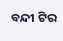ବନ୍ଦୀ ଟିର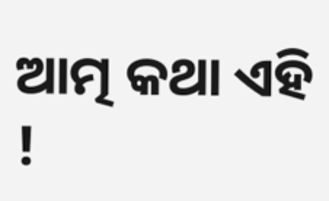ଆତ୍ମ କଥା ଏହି !